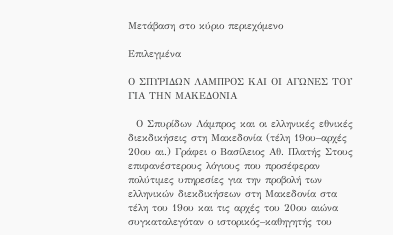Μετάβαση στο κύριο περιεχόμενο

Επιλεγμένα

Ο ΣΠΥΡΙΔΩΝ ΛΑΜΠΡΟΣ ΚΑΙ ΟΙ ΑΓΩΝΕΣ ΤΟΥ ΓΙΑ ΤΗΝ ΜΑΚΕΔΟΝΙΑ

  Ο Σπυρίδων Λάμπρος και οι ελληνικές εθνικές διεκδικήσεις στη Μακεδονία (τέλη 19ου–αρχές 20ου αι.) Γράφει ο Βασίλειος Αθ. Πλατής Στους επιφανέστερους λόγιους που προσέφεραν πολύτιμες υπηρεσίες για την προβολή των ελληνικών διεκδικήσεων στη Μακεδονία στα τέλη του 19ου και τις αρχές του 20ου αιώνα συγκαταλεγόταν ο ιστορικός–καθηγητής του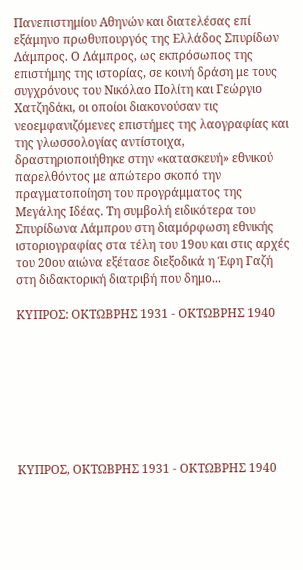Πανεπιστημίου Αθηνών και διατελέσας επί εξάμηνο πρωθυπουργός της Ελλάδος Σπυρίδων Λάμπρος. Ο Λάμπρος, ως εκπρόσωπος της επιστήμης της ιστορίας, σε κοινή δράση με τους συγχρόνους του Νικόλαο Πολίτη και Γεώργιο Χατζηδάκι, οι οποίοι διακονούσαν τις νεοεμφανιζόμενες επιστήμες της λαογραφίας και της γλωσσολογίας αντίστοιχα, δραστηριοποιήθηκε στην «κατασκευή» εθνικού παρελθόντος με απώτερο σκοπό την πραγματοποίηση του προγράμματος της Μεγάλης Ιδέας. Τη συμβολή ειδικότερα του Σπυρίδωνα Λάμπρου στη διαμόρφωση εθνικής ιστοριογραφίας στα τέλη του 19ου και στις αρχές του 20ου αιώνα εξέτασε διεξοδικά η Έφη Γαζή στη διδακτορική διατριβή που δημο...

ΚΥΠΡΟΣ: ΟΚΤΩΒΡΗΣ 1931 - ΟΚΤΩΒΡΗΣ 1940








ΚΥΠΡΟΣ, ΟΚΤΩΒΡΗΣ 1931 - ΟΚΤΩΒΡΗΣ 1940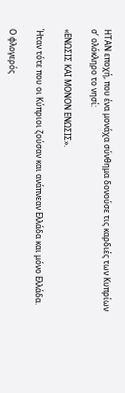ΗΤΑΝ εποχή, που ένα μονάχα σύνθημα δονούσε τις καρδιές των Κυπρίων σ’ ολόκληρο το νησί:

«ΕΝΩΣΙΣ ΚΑΙ ΜΟΝΟΝ ΕΝΩΣΙΣ».

Ήταν τότε που οι Κύπριοι ζούσαν και ανάπνεαν Ελλάδα και μόνο Ελλάδα.

Ο φλογερός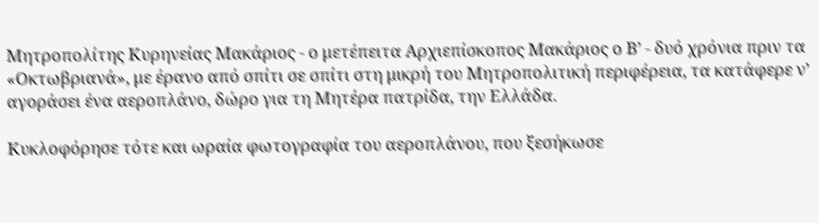Μητροπολίτης Κυρηνείας Μακάριος - ο μετέπειτα Αρχιεπίσκοπος Μακάριος ο Β’ - δυό χρόνια πριν τα «Οκτωβριανά», με έρανο από σπίτι σε σπίτι στη μικρή του Μητροπολιτική περιφέρεια, τα κατάφερε ν’ αγοράσει ένα αεροπλάνο, δώρο για τη Μητέρα πατρίδα, την Ελλάδα.

Κυκλοφόρησε τότε και ωραία φωτογραφία του αεροπλάνου, που ξεσήκωσε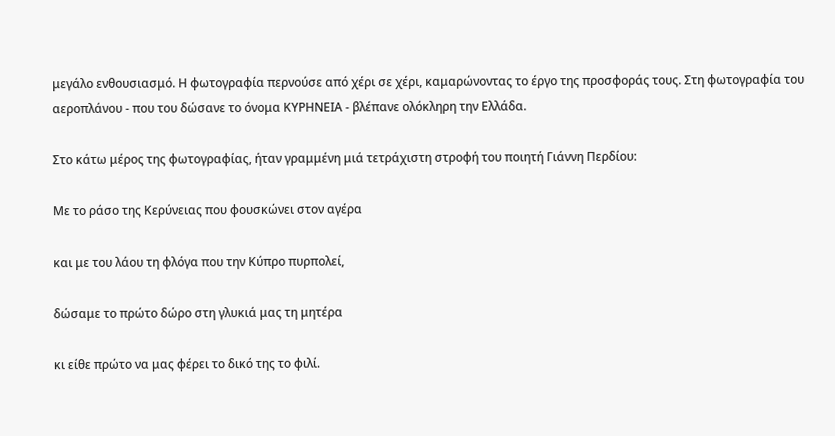μεγάλο ενθουσιασμό. Η φωτογραφία περνούσε από χέρι σε χέρι, καμαρώνοντας το έργο της προσφοράς τους. Στη φωτογραφία του αεροπλάνου - που του δώσανε το όνομα ΚΥΡΗΝΕΙΑ - βλέπανε ολόκληρη την Ελλάδα.

Στο κάτω μέρος της φωτογραφίας, ήταν γραμμένη μιά τετράχιστη στροφή του ποιητή Γιάννη Περδίου:

Με το ράσο της Κερύνειας που φουσκώνει στον αγέρα

και με του λάου τη φλόγα που την Κύπρο πυρπολεί,

δώσαμε το πρώτο δώρο στη γλυκιά μας τη μητέρα

κι είθε πρώτο να μας φέρει το δικό της το φιλί.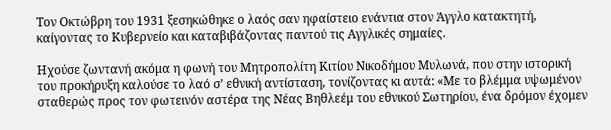Τον Οκτώβρη του 1931 ξεσηκώθηκε ο λαός σαν ηφαίστειο ενάντια στον Άγγλο κατακτητή, καίγοντας το Κυβερνείο και καταβιβάζοντας παντού τις Αγγλικές σημαίες.

Ηχούσε ζωντανή ακόμα η φωνή του Μητροπολίτη Κιτίου Νικοδήμου Μυλωνά, που στην ιστορική του προκήρυξη καλούσε το λαό σ’ εθνική αντίσταση, τονίζοντας κι αυτά: «Με το βλέμμα υψωμένον σταθερώς προς τον φωτεινόν αστέρα της Νέας Βηθλεέμ του εθνικού Σωτηρίου, ένα δρόμον έχομεν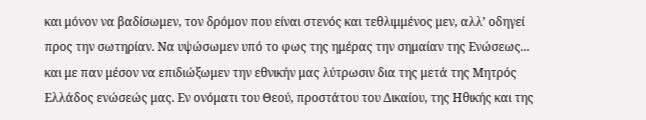και μόνον να βαδίσωμεν, τον δρόμον που είναι στενός και τεθλιμμένος μεν, αλλ’ οδηγεί προς την σωτηρίαν. Να υψώσωμεν υπό το φως της ημέρας την σημαίαν της Ενώσεως... και με παν μέσον να επιδιώξωμεν την εθνικήν μας λύτρωσιν δια της μετά της Μητρός Ελλάδος ενώσεώς μας. Εν ονόματι του Θεού, προστάτου του Δικαίου, της Ηθικής και της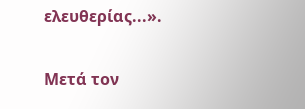ελευθερίας...».

Μετά τον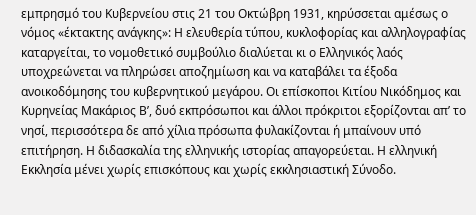εμπρησμό του Κυβερνείου στις 21 του Οκτώβρη 1931, κηρύσσεται αμέσως ο νόμος «έκτακτης ανάγκης»: Η ελευθερία τύπου, κυκλοφορίας και αλληλογραφίας καταργείται, το νομοθετικό συμβούλιο διαλύεται κι ο Ελληνικός λαός υποχρεώνεται να πληρώσει αποζημίωση και να καταβάλει τα έξοδα ανοικοδόμησης του κυβερνητικού μεγάρου. Οι επίσκοποι Κιτίου Νικόδημος και Κυρηνείας Μακάριος Β’, δυό εκπρόσωποι και άλλοι πρόκριτοι εξορίζονται απ’ το νησί, περισσότερα δε από χίλια πρόσωπα φυλακίζονται ή μπαίνουν υπό επιτήρηση. Η διδασκαλία της ελληνικής ιστορίας απαγορεύεται. Η ελληνική Εκκλησία μένει χωρίς επισκόπους και χωρίς εκκλησιαστική Σύνοδο.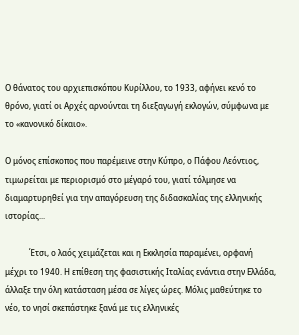Ο θάνατος του αρχιεπισκόπου Κυρίλλου, το 1933, αφήνει κενό το θρόνο, γιατί οι Αρχές αρνούνται τη διεξαγωγή εκλογών, σύμφωνα με το «κανονικό δίκαιο».

Ο μόνος επίσκοπος που παρέμεινε στην Κύπρο, ο Πάφου Λεόντιος, τιμωρείται με περιορισμό στο μέγαρό του, γιατί τόλμησε να διαμαρτυρηθεί για την απαγόρευση της διδασκαλίας της ελληνικής ιστορίας...

            Έτσι, ο λαός χειμάζεται και η Εκκλησία παραμένει, ορφανή μέχρι το 1940. Η επίθεση της φασιστικής Ιταλίας ενάντια στην Ελλάδα, άλλαξε την όλη κατάσταση μέσα σε λίγες ώρες. Μόλις μαθεύτηκε το νέο, το νησί σκεπάστηκε ξανά με τις ελληνικές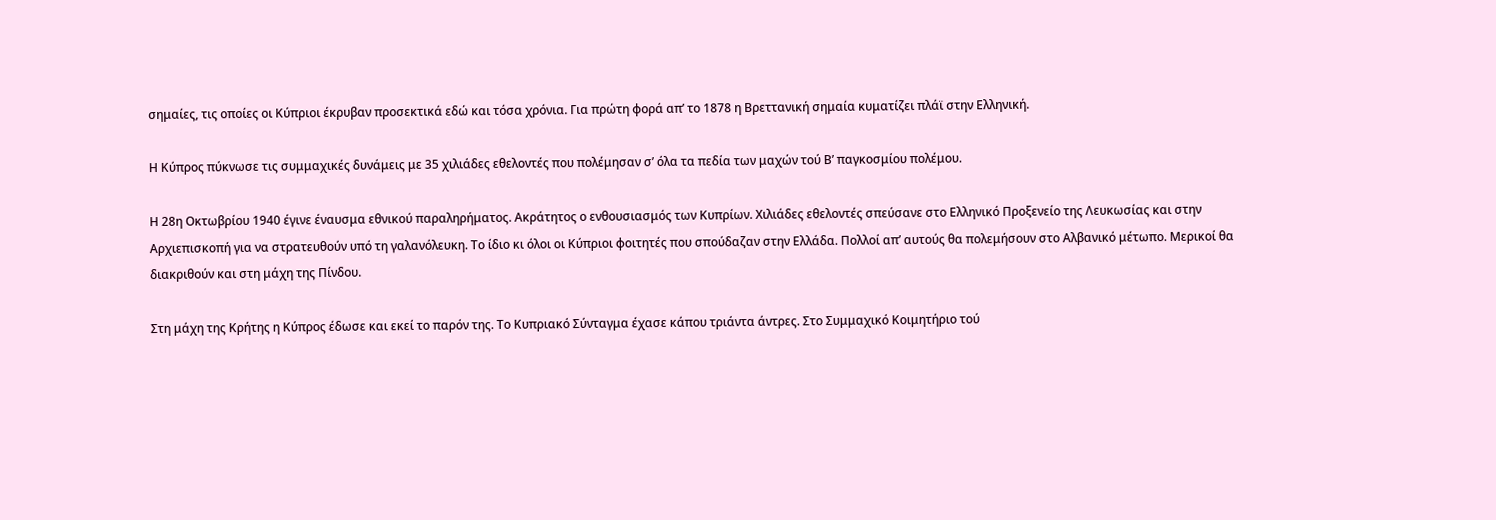σημαίες, τις οποίες οι Κύπριοι έκρυβαν προσεκτικά εδώ και τόσα χρόνια. Για πρώτη φορά απ’ το 1878 η Βρεττανική σημαία κυματίζει πλάϊ στην Ελληνική.

Η Κύπρος πύκνωσε τις συμμαχικές δυνάμεις με 35 χιλιάδες εθελοντές που πολέμησαν σ’ όλα τα πεδία των μαχών τού Β’ παγκοσμίου πολέμου.

Η 28η Οκτωβρίου 1940 έγινε έναυσμα εθνικού παραληρήματος. Ακράτητος ο ενθουσιασμός των Κυπρίων. Χιλιάδες εθελοντές σπεύσανε στο Ελληνικό Προξενείο της Λευκωσίας και στην Αρχιεπισκοπή για να στρατευθούν υπό τη γαλανόλευκη. Το ίδιο κι όλοι οι Κύπριοι φοιτητές που σπούδαζαν στην Ελλάδα. Πολλοί απ’ αυτούς θα πολεμήσουν στο Αλβανικό μέτωπο. Μερικοί θα διακριθούν και στη μάχη της Πίνδου.

Στη μάχη της Κρήτης η Κύπρος έδωσε και εκεί το παρόν της. Το Κυπριακό Σύνταγμα έχασε κάπου τριάντα άντρες. Στο Συμμαχικό Κοιμητήριο τού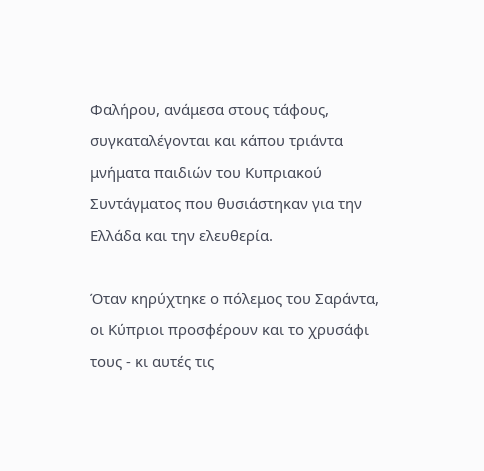Φαλήρου, ανάμεσα στους τάφους, συγκαταλέγονται και κάπου τριάντα μνήματα παιδιών του Κυπριακού Συντάγματος που θυσιάστηκαν για την Ελλάδα και την ελευθερία.

Όταν κηρύχτηκε ο πόλεμος του Σαράντα, οι Κύπριοι προσφέρουν και το χρυσάφι τους - κι αυτές τις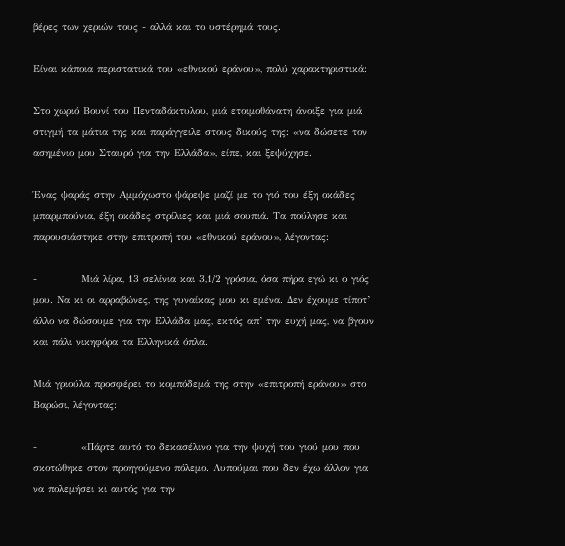βέρες των χεριών τους - αλλά και το υστέρημά τους.

Είναι κάποια περιστατικά του «εθνικού εράνου», πολύ χαρακτηριστικά:

Στο χωριό Βουνί του Πενταδάκτυλου, μιά ετοιμοθάνατη άνοιξε για μιά στιγμή τα μάτια της και παράγγειλε στους δικούς της: «να δώσετε τον ασημένιο μου Σταυρό για την Ελλάδα», είπε, και ξεψύχησε.

Ένας ψαράς στην Αμμόχωστο ψάρεψε μαζί με το γιό του έξη οκάδες μπαρμπούνια, έξη οκάδες στρίλιες και μιά σουπιά. Τα πούλησε και παρουσιάστηκε στην επιτροπή του «εθνικού εράνου», λέγοντας:

-           Μιά λίρα, 13 σελίνια και 3,1/2 γρόσια, όσα πήρα εγώ κι ο γιός μου. Να κι οι αρραβώνες, της γυναίκας μου κι εμένα. Δεν έχουμε τίποτ’ άλλο να δώσουμε για την Ελλάδα μας, εκτός απ’ την ευχή μας, να βγουν και πάλι νικηφόρα τα Ελληνικά όπλα.

Μιά γριούλα προσφέρει το κομπόδεμά της στην «επιτροπή εράνου» στο Βαρώσι, λέγοντας:

-           «Πάρτε αυτό το δεκασέλινο για την ψυχή του γιού μου που σκοτώθηκε στον προηγούμενο πόλεμο. Λυπούμαι που δεν έχω άλλον για να πολεμήσει κι αυτός για την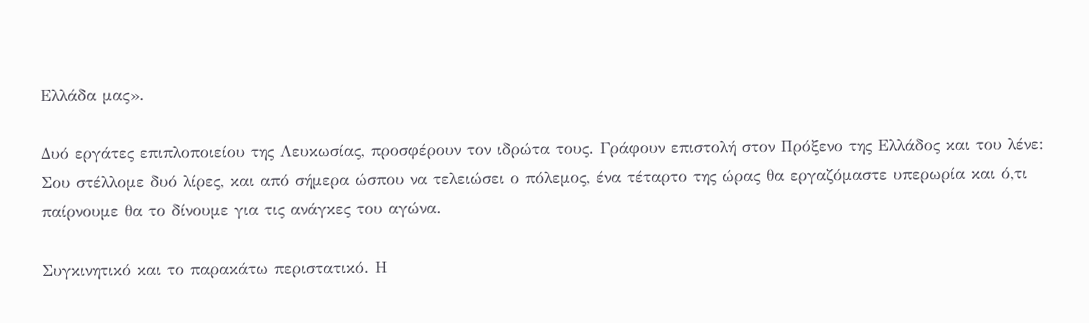Ελλάδα μας».

Δυό εργάτες επιπλοποιείου της Λευκωσίας, προσφέρουν τον ιδρώτα τους. Γράφουν επιστολή στον Πρόξενο της Ελλάδος και του λένε: Σου στέλλομε δυό λίρες, και από σήμερα ώσπου να τελειώσει ο πόλεμος, ένα τέταρτο της ώρας θα εργαζόμαστε υπερωρία και ό,τι παίρνουμε θα το δίνουμε για τις ανάγκες του αγώνα.

Συγκινητικό και το παρακάτω περιστατικό. Η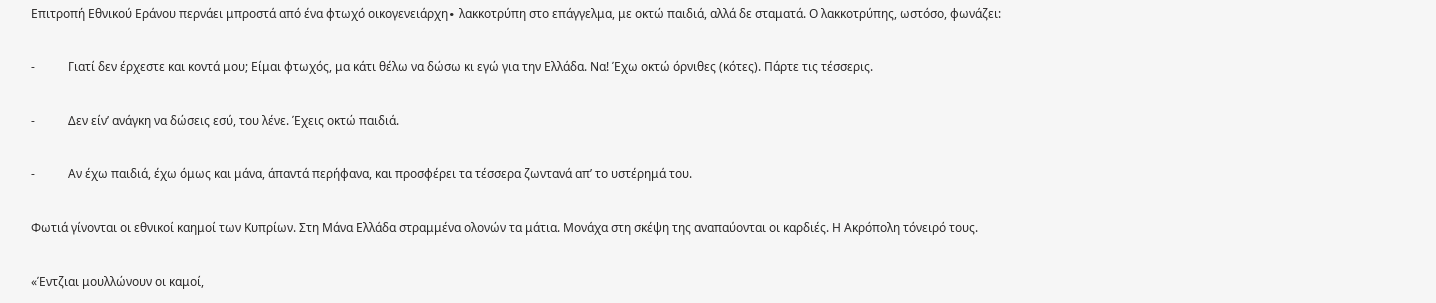Επιτροπή Εθνικού Εράνου περνάει μπροστά από ένα φτωχό οικογενειάρχη∙ λακκοτρύπη στο επάγγελμα, με οκτώ παιδιά, αλλά δε σταματά. Ο λακκοτρύπης, ωστόσο, φωνάζει:

-           Γιατί δεν έρχεστε και κοντά μου; Είμαι φτωχός, μα κάτι θέλω να δώσω κι εγώ για την Ελλάδα. Να! Έχω οκτώ όρνιθες (κότες). Πάρτε τις τέσσερις.

-           Δεν είν’ ανάγκη να δώσεις εσύ, του λένε. Έχεις οκτώ παιδιά.

-           Αν έχω παιδιά, έχω όμως και μάνα, άπαντά περήφανα, και προσφέρει τα τέσσερα ζωντανά απ’ το υστέρημά του.

Φωτιά γίνονται οι εθνικοί καημοί των Κυπρίων. Στη Μάνα Ελλάδα στραμμένα ολονών τα μάτια. Μονάχα στη σκέψη της αναπαύονται οι καρδιές. Η Ακρόπολη τόνειρό τους.

«Έντζιαι μουλλώνουν οι καμοί,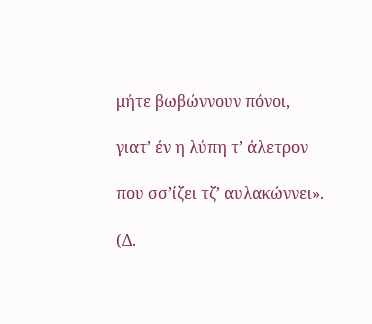μήτε βωβώννουν πόνοι,

γιατ’ έν η λύπη τ’ άλετρον

που σσ’ίζει τζ’ αυλακώννει».

(Δ.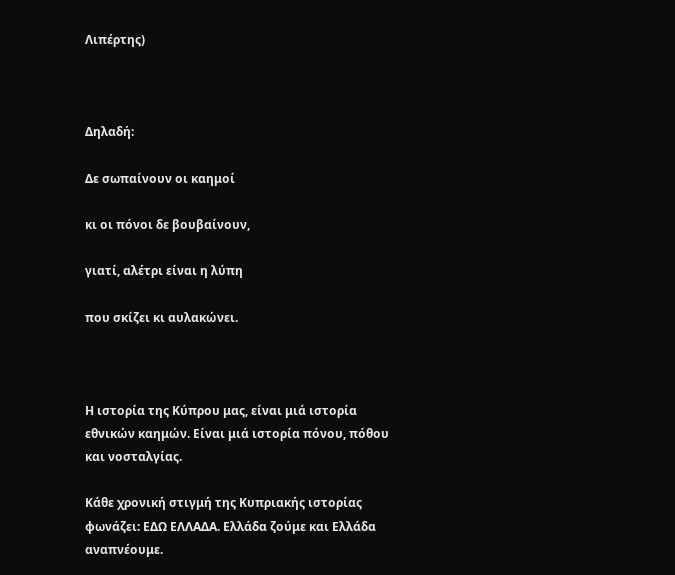Λιπέρτης)



Δηλαδή:

Δε σωπαίνουν οι καημοί

κι οι πόνοι δε βουβαίνουν,

γιατί, αλέτρι είναι η λύπη

που σκίζει κι αυλακώνει.



Η ιστορία της Κύπρου μας, είναι μιά ιστορία εθνικών καημών. Είναι μιά ιστορία πόνου, πόθου και νοσταλγίας.

Κάθε χρονική στιγμή της Κυπριακής ιστορίας φωνάζει: ΕΔΩ ΕΛΛΑΔΑ. Ελλάδα ζούμε και Ελλάδα αναπνέουμε.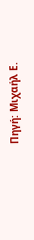Πηγή: Μιχαήλ Ε.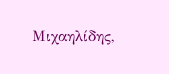Μιχαηλίδης,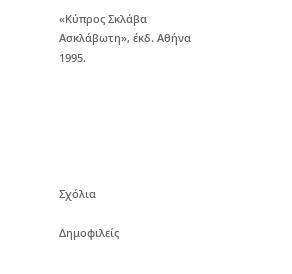«Κύπρος Σκλάβα Ασκλάβωτη», έκδ. Αθήνα 1995.






Σχόλια

Δημοφιλείς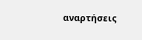αναρτήσεις